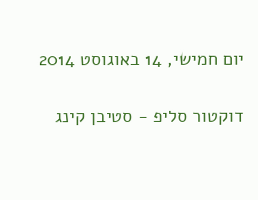יום חמישי, 14 באוגוסט 2014

דוקטור סליפ - סטיבן קינג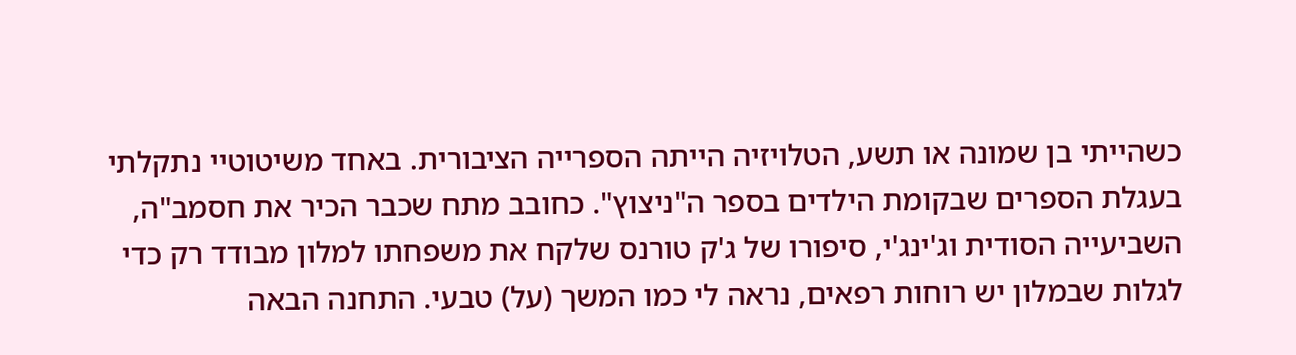כשהייתי בן שמונה או תשע, הטלויזיה הייתה הספרייה הציבורית. באחד משיטוטיי נתקלתי בעגלת הספרים שבקומת הילדים בספר ה"ניצוץ". כחובב מתח שכבר הכיר את חסמב"ה, השביעייה הסודית וג'ינג'י, סיפורו של ג'ק טורנס שלקח את משפחתו למלון מבודד רק כדי לגלות שבמלון יש רוחות רפאים, נראה לי כמו המשך (על) טבעי. התחנה הבאה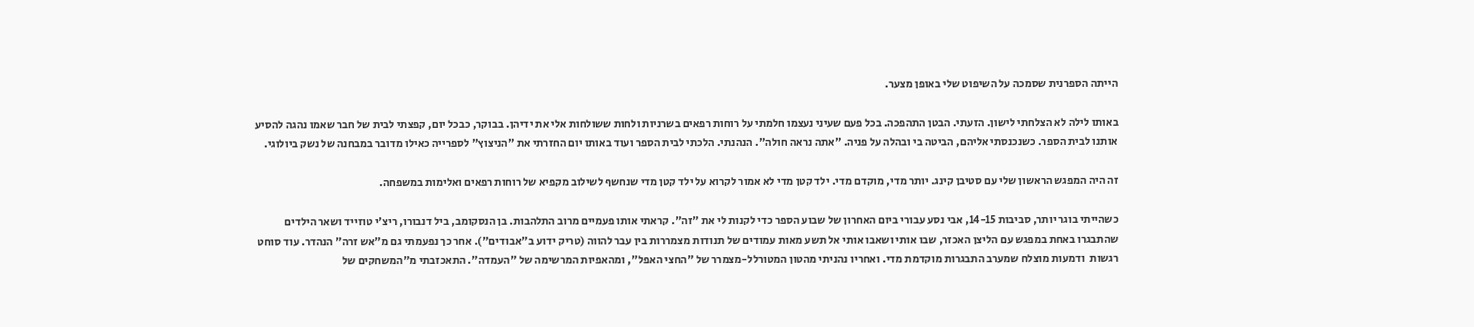הייתה הספרנית שסמכה על השיפוט שלי באופן מצער.

באותו לילה לא הצלחתי לישון. הזעתי. הבטן התהפכה. בכל פעם שעיני נעצמו חלמתי על רוחות רפאים בשרניות ולחות ששולחות אלי את ידיהן. בבוקר, כבכל יום, קפצתי לבית של חבר שאמו נהגה להסיע אותנו לבית הספר. כשנכנסתי אליהם, הביטה בי ובהלה על פניה. "אתה נראה חולה". הנהנתי. הלכתי לבית הספר ועוד באותו יום החזרתי את "הניצוץ" לספרייה כאילו מדובר במבחנה של נשק ביולוגי.

זה היה המפגש הראשון שלי עם סטיבן קינג. יותר מדי, מוקדם מדי. ילד קטן מדי לא אמור לקרוא על ילד קטן מדי שנחשף לשילוב מקפיא של רוחות רפאים ואלימות במשפחה.

כשהייתי בוגר יותר, סביבות 14-15, אבי נסע עבורי ביום האחרון של שבוע הספר כדי לקנות לי את "זה". קראתי אותו פעמיים מרוב התלהבות. בן הנסקומב, ביל דנבורו, ריצ'י טוזייד ושאר הילדים שהתבגרו באחת במפגש עם הליצן האכזר, שבו אותי ושאבו אותי אל תשע מאות עמודים של תנודות מצמררות בין עבר להווה (טריק ידוע ב"אבודים"). אחר כך נפעמתי גם מ"אש זרה" הנהדר. עוד סוחט רגשות  ודמעות מוצלח שמערב התבגרות מוקדמת מדי. ואחריו נהניתי מהטון המטורלל-מצמרר של "החצי האפל", ומהאפיות המרשימה של "העמדה". התאכזבתי מ"המשחקים של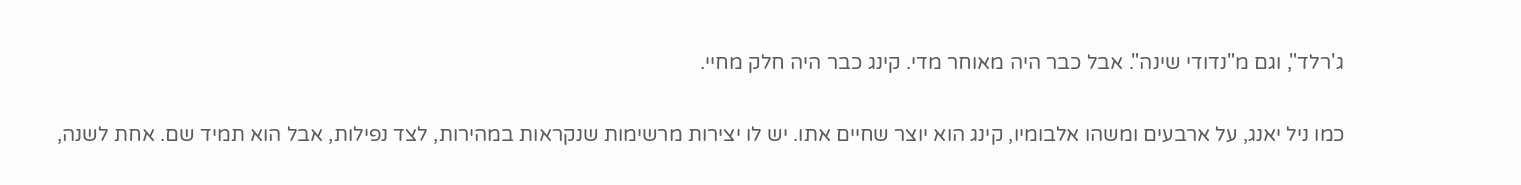ג'רלד", וגם מ"נדודי שינה". אבל כבר היה מאוחר מדי. קינג כבר היה חלק מחיי.

כמו ניל יאנג, על ארבעים ומשהו אלבומיו, קינג הוא יוצר שחיים אתו. יש לו יצירות מרשימות שנקראות במהירות, לצד נפילות, אבל הוא תמיד שם. אחת לשנה,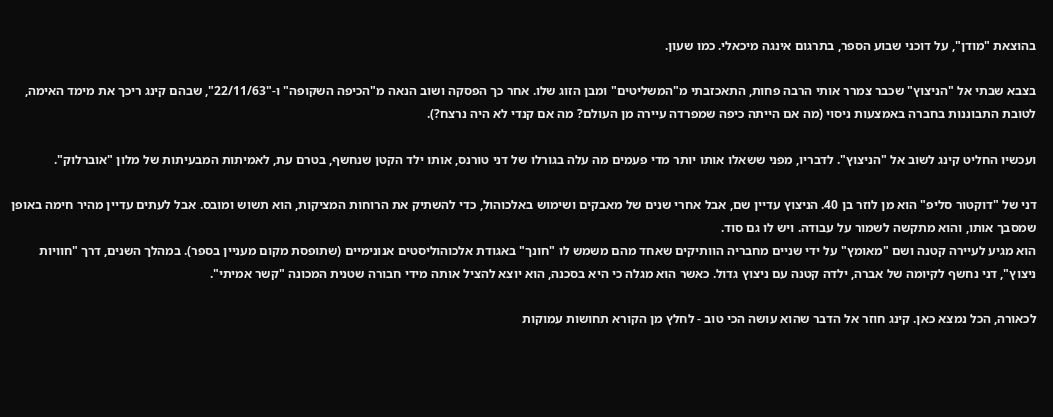בהוצאת "מודן", על דוכני שבוע הספר, בתרגום אינגה מיכאלי. כמו שעון.

בצבא שבתי אל "הניצוץ" שכבר צמרר אותי הרבה פחות, התאכזבתי מ"המשליטים" ומבן הזוג שלו. אחר כך הפסקה ושוב הנאה מ"הכיפה השקופה" ו-"22/11/63", שבהם קינג ריכך את מימד האימה, לטובת התבוננות בחברה באמצעות ניסוי (מה אם הייתה כיפה שמפרדה עיירה מן העולם? מה אם קנדי לא היה נרצח?).

ועכשיו החליט קינג לשוב אל "הניצוץ". לדבריו, מפני ששאלו אותו יותר מדי פעמים מה עלה בגורלו של דני טורנס, אותו ילד הקטן שנחשף, בטרם עת, לאמיתות המבעיתות של מלון "אוברלוק".

דני של "דוקטור סליפ" הוא מן לוזר בן 40. הניצוץ עדיין שם, אבל אחרי שנים של מאבקים ושימוש באלכוהול, כדי להשתיק את הרוחות המציקות, הוא תשוש ומובס. אבל לעתים עדיין מהיר חימה באופן שמסבך אותו, והוא מתקשה לשמור על עבודה. ויש לו גם סוד.
הוא מגיע לעיירה קטנה ושם "מאומץ" על ידי שניים מחבריה הוותיקים שאחד מהם משמש לו "חונך" באגודת אלכוהוליסטים אנונימיים (שתופסת מקום מעניין בספר). במהלך השנים, דרך "חוויות ניצוץ", דני נחשף לקיומה של אברה, ילדה קטנה עם ניצוץ גדול. כאשר הוא מגלה כי היא בסכנה, הוא יוצא להציל אותה מידי חבורה שטנית המכונה "קשר אמיתי".

לכאורה, הכל נמצא כאן. קינג חוזר אל הדבר שהוא עושה הכי טוב - לחלץ מן הקורא תחושות עמוקות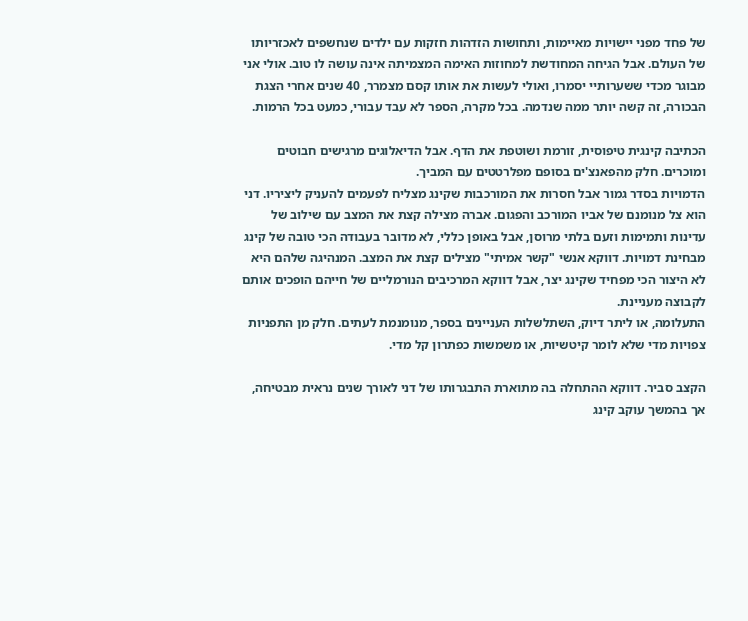של פחד מפני יישויות מאיימות, ותחושות הזדהות חזקות עם ילדים שנחשפים לאכזריותו של העולם. אבל הגיחה המחודשת למחוזות האימה המצמיתה אינה עושה לו טוב. אולי אני מבוגר מכדי ששערותיי יסמרו, ואולי לעשות את אותו קסם מצמרר, 40 שנים אחרי הצגת הבכורה, זה קשה יותר ממה שנדמה. בכל מקרה, הספר לא עבד עבורי, כמעט בכל הרמות.

הכתיבה קינגית טיפוסית, זורמת ושוטפת את הדף. אבל הדיאלוגים מרגישים חבוטים ומוכרים. חלק מהפאנצ'ים בסופם מפלרטטים עם המביך.
הדמויות בסדר גמור אבל חסרות את המורכבות שקינג מצליח לפעמים להעניק ליציריו. דני הוא צל מנומנם של אביו המורכב והפגום. אברה מצילה קצת את המצב עם שילוב של עדינות ותמימות וזעם בלתי מרוסן, אבל באופן כללי, לא מדובר בעבודה הכי טובה של קינג מבחינת דמויות. דווקא אנשי "קשר אמיתי" מצילים קצת את המצב. המנהיגה שלהם היא לא היצור הכי מפחיד שקינג יצר, אבל דווקא המרכיבים הנורמליים של חייהם הופכים אותם לקבוצה מעניינת.
התעלומה, או ליתר דיוק, השתלשלות העניינים בספר, מנומנמת לעתים. חלק מן התפניות צפויות מדי שלא לומר קיטשיות, או משמשות כפתרון קל מדי.

הקצב סביר. דווקא ההתחלה בה מתוארת התבגרותו של דני לאורך שנים נראית מבטיחה, אך בהמשך עוקב קינג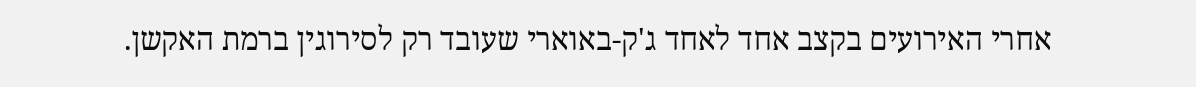אחרי האירועים בקצב אחד לאחד ג'ק-באוארי שעובד רק לסירוגין ברמת האקשן.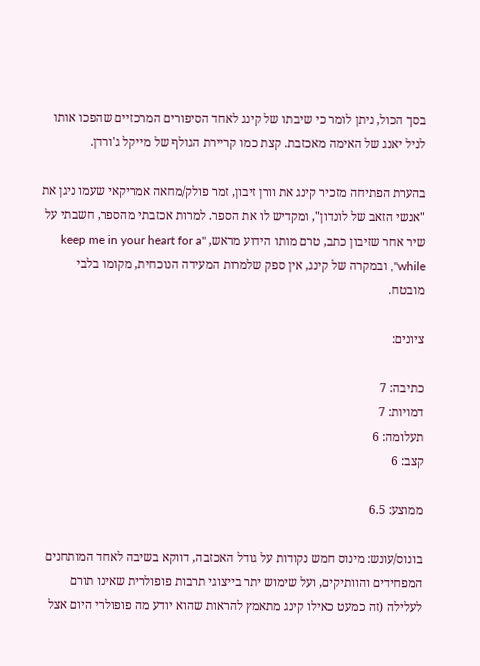בסך הכול, ניתן לומר כי שיבתו של קינג לאחד הסיפורים המרכזיים שהפכו אותו לניל יאנג של האימה מאכזבת. קצת כמו קריירת הגולף של מייקל ג'ורדן.

בהערת הפתיחה מזכיר קינג את וורן זיבון, זמר פולק/מחאה אמריקאי שעמו ניגן את "אנשי הזאב של לונדון", ומקדיש לו את הספר. למרות אכזבתי מהספר, חשבתי על שיר אחר שזיבון כתב, טרם מותו הידוע מראש, "keep me in your heart for a while", ובמקרה של קינג, אין ספק שלמרות המעידה הנוכחית, מקומו בלבי מובטח.

ציונים:

כתיבה: 7
דמויות: 7
תעלומה: 6
קצב: 6

ממוצע: 6.5

בונוס/עונש: מינוס חמש נקודות על גודל האכזבה, דווקא בשיבה לאחד המותחנים המפחידים והוותיקים, ועל שימוש יתר בייצוגי תרבות פופולרית שאינו תורם לעלילה (זה כמעט כאילו קינג מתאמץ להראות שהוא יודע מה פופולרי היום אצל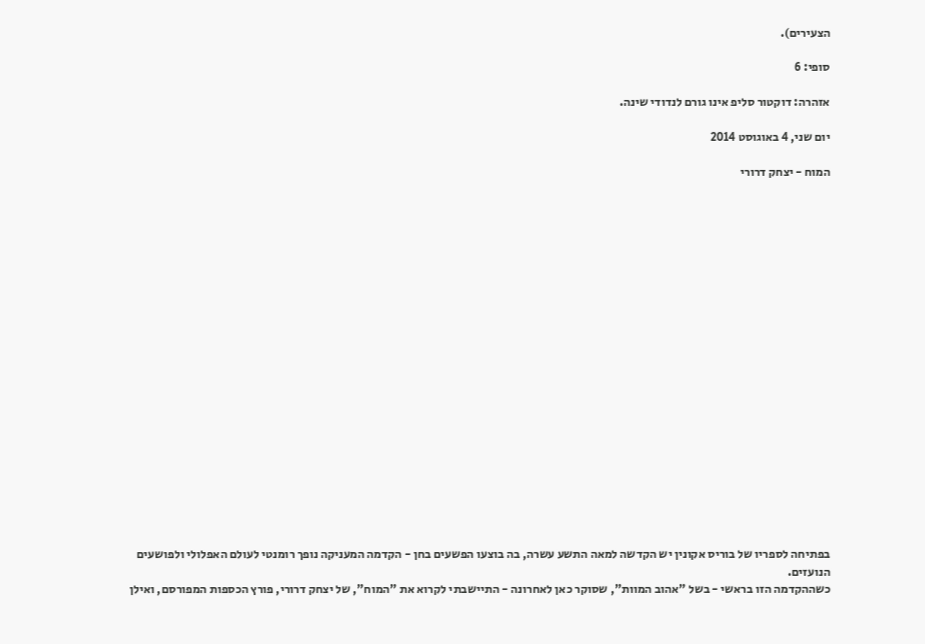הצעירים).

סופי: 6

אזהרה: דוקטור סליפ אינו גורם לנדודי שינה.

יום שני, 4 באוגוסט 2014

המוח - יצחק דרורי





















בפתיחה לספריו של בוריס אקונין יש הקדשה למאה התשע עשרה, בה בוצעו הפשעים בחן - הקדמה המעניקה נופך רומנטי לעולם האפלולי ולפושעים הנועזים.
כשההקדמה הזו בראשי - בשל "אהוב המוות", שסוקר כאן לאחרונה - התיישבתי לקרוא את "המוח", של יצחק דרורי, פורץ הכספות המפורסם, ואילן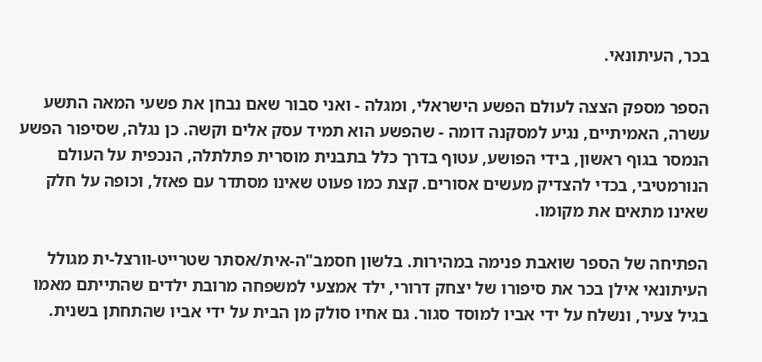בכר, העיתונאי.

הספר מספק הצצה לעולם הפשע הישראלי, ומגלה - ואני סבור שאם נבחן את פשעי המאה התשע עשרה, האמיתיים, נגיע למסקנה דומה - שהפשע הוא תמיד עסק אלים וקשה. כן נגלה, שסיפור הפשע הנמסר בגוף ראשון, בידי הפושע, עטוף בדרך כלל בתבנית מוסרית פתלתלה, הנכפית על העולם הנורמטיבי, בכדי להצדיק מעשים אסורים. קצת כמו פעוט שאינו מסתדר עם פאזל, וכופה על חלק שאינו מתאים את מקומו.

הפתיחה של הספר שואבת פנימה במהירות. בלשון חסמב"ה-אית/אסתר שטרייט-וורצל-ית מגולל העיתונאי אילן בכר את סיפורו של יצחק דרורי, ילד אמצעי למשפחה מרובת ילדים שהתייתם מאמו בגיל צעיר, ונשלח על ידי אביו למוסד סגור. גם אחיו סולק מן הבית על ידי אביו שהתחתן בשנית.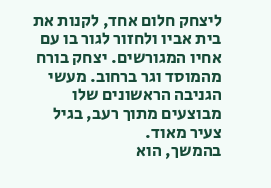ליצחק חלום אחד, לקנות את בית אביו ולחזור לגור בו עם אחיו המגורשים. יצחק בורח מהמוסד וגר ברחוב. מעשי הגניבה הראשונים שלו מבוצעים מתוך רעב, בגיל צעיר מאוד.
בהמשך, הוא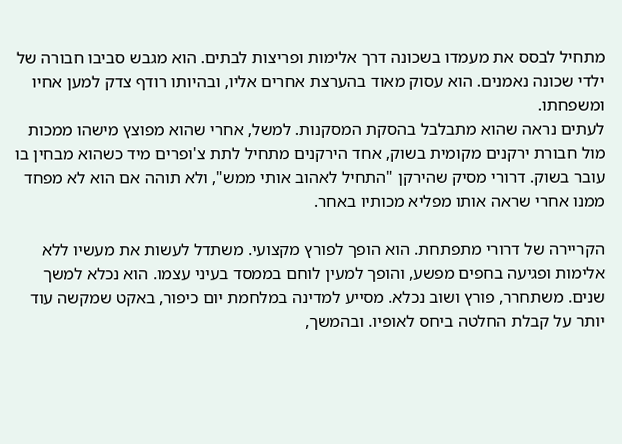מתחיל לבסס את מעמדו בשכונה דרך אלימות ופריצות לבתים. הוא מגבש סביבו חבורה של ילדי שכונה נאמנים. הוא עסוק מאוד בהערצת אחרים אליו, ובהיותו רודף צדק למען אחיו ומשפחתו.
לעתים נראה שהוא מתבלבל בהסקת המסקנות. למשל, אחרי שהוא מפוצץ מישהו ממכות מול חבורת ירקנים מקומית בשוק, אחד הירקנים מתחיל לתת צ'ופרים מיד כשהוא מבחין בו עובר בשוק. דרורי מסיק שהירקן "התחיל לאהוב אותי ממש", ולא תוהה אם הוא לא מפחד ממנו אחרי שראה אותו מפליא מכותיו באחר.

הקריירה של דרורי מתפתחת. הוא הופך לפורץ מקצועי. משתדל לעשות את מעשיו ללא אלימות ופגיעה בחפים מפשע, והופך למעין לוחם בממסד בעיני עצמו. הוא נכלא למשך שנים. משתחרר, פורץ ושוב נכלא. מסייע למדינה במלחמת יום כיפור, באקט שמקשה עוד יותר על קבלת החלטה ביחס לאופיו. ובהמשך,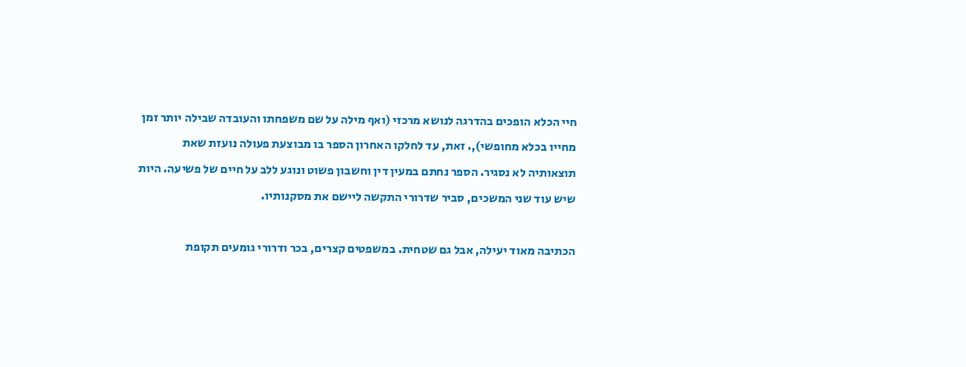חיי הכלא הופכים בהדרגה לנושא מרכזי (ואף מילה על שם משפחתו והעובדה שבילה יותר זמן מחייו בכלא מחופשי),. זאת, עד לחלקו האחרון הספר בו מבוצעת פעולה נועזת שאת תוצאותיה לא נסגיר. הספר נחתם במעין דין וחשבון פשוט ונוגע ללב על חיים של פשיעה. היות שיש עוד שני המשכים, סביר שדרורי התקשה ליישם את מסקנותיו.

הכתיבה מאוד יעילה, אבל גם שטחית. במשפטים קצרים, בכר ודרורי גומעים תקופת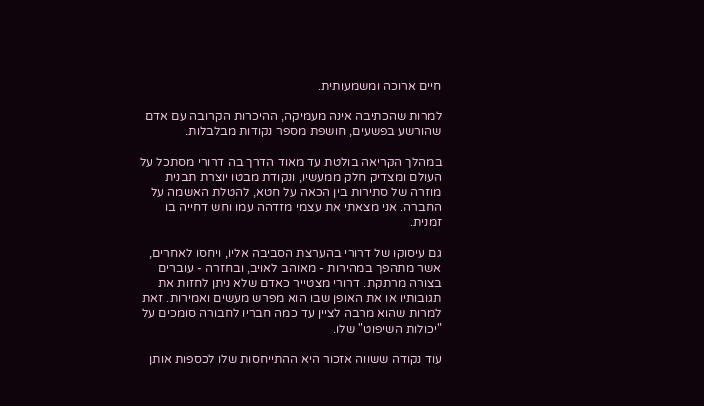חיים ארוכה ומשמעותית.

למרות שהכתיבה אינה מעמיקה, ההיכרות הקרובה עם אדם שהורשע בפשעים, חושפת מספר נקודות מבלבלות.

במהלך הקריאה בולטת עד מאוד הדרך בה דרורי מסתכל על העולם ומצדיק חלק ממעשיו, ונקודת מבטו יוצרת תבנית מוזרה של סתירות בין הכאה על חטא, להטלת האשמה על החברה. אני מצאתי את עצמי מזדהה עמו וחש דחייה בו זמנית.

גם עיסוקו של דרורי בהערצת הסביבה אליו, ויחסו לאחרים, אשר מתהפך במהירות - מאוהב לאויב, ובחזרה - עוברים בצורה מרתקת. דרורי מצטייר כאדם שלא ניתן לחזות את תגובותיו או את האופן שבו הוא מפרש מעשים ואמירות. זאת למרות שהוא מרבה לציין עד כמה חבריו לחבורה סומכים על "יכולות השיפוט" שלו.

עוד נקודה ששווה אזכור היא ההתייחסות שלו לכספות אותן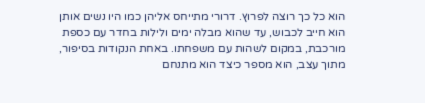הוא כל כך רוצה לפרוץ. דרורי מתייחס אליהן כמו היו נשים אותן הוא חייב לכבוש, עד שהוא מבלה ימים ולילות בחדר עם כספת מורכבת, במקום לשהות עם משפחתו. באחת הנקודות בסיפור, מתוך עצב, הוא מספר כיצד הוא מתנחם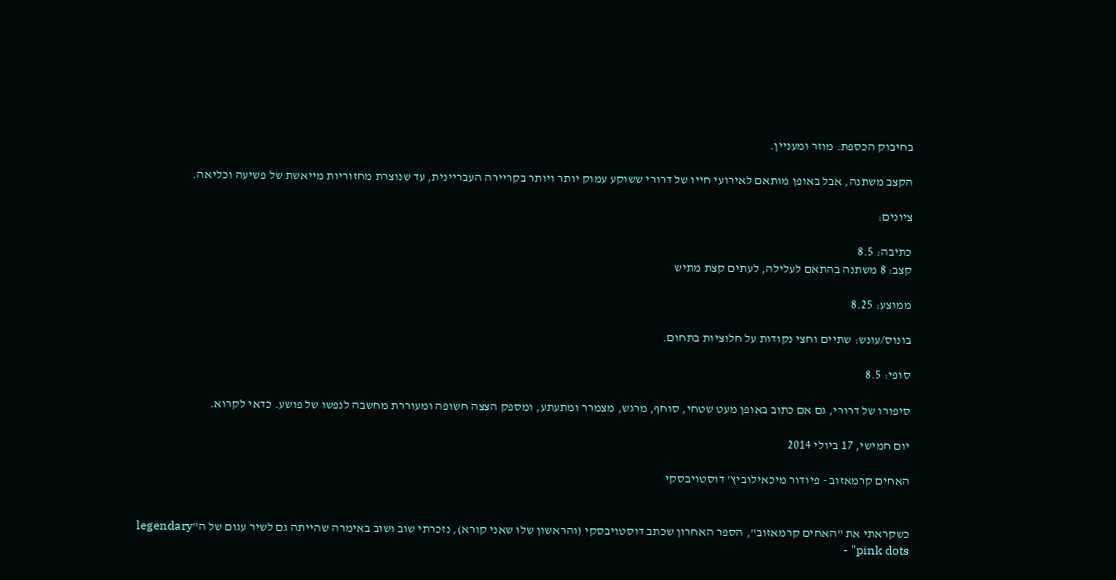בחיבוק הכספת. מוזר ומעניין.

הקצב משתנה, אבל באופן מותאם לאירועי חייו של דרורי ששוקע עמוק יותר ויותר בקריירה העבריינית, עד שנוצרת מחזוריות מייאשת של פשיעה וכליאה.

ציונים:

כתיבה: 8.5
קצב: 8 משתנה בהתאם לעלילה, לעתים קצת מתיש

ממוצע: 8.25

בונוס/עונש: שתיים וחצי נקודות על חלוציות בתחום.

סופי: 8.5

סיפורו של דרורי, גם אם כתוב באופן מעט שטחי, סוחף, מרגש, מצמרר ומתעתע, ומספק הצצה חשופה ומעוררת מחשבה לנפשו של פושע. כדאי לקרוא.

יום חמישי, 17 ביולי 2014

האחים קרמאזוב - פיודור מיכאילוביץ' דוסטויבסקי


כשקראתי את "האחים קרמאזוב", הספר האחרון שכתב דוסטויבסקי (והראשון שלו שאני קורא), נזכרתי שוב ושוב באימרה שהייתה גם לשיר עגום של ה"legendary pink dots" -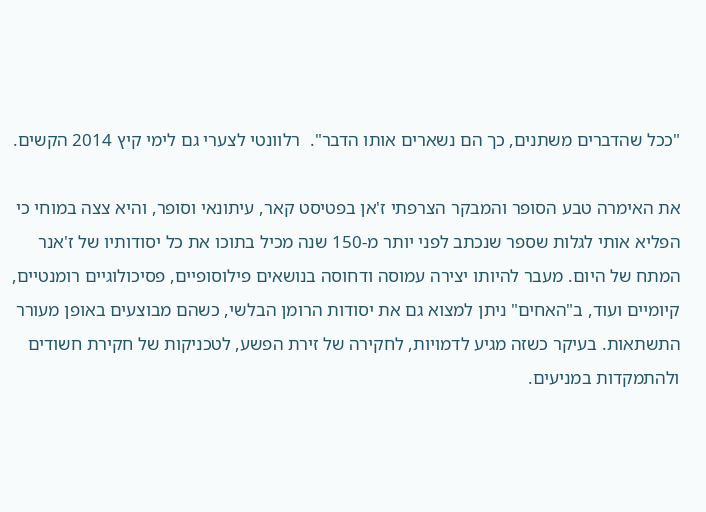"ככל שהדברים משתנים, כך הם נשארים אותו הדבר".  רלוונטי לצערי גם לימי קיץ 2014 הקשים.

את האימרה טבע הסופר והמבקר הצרפתי ז'אן בפטיסט קאר, עיתונאי וסופר, והיא צצה במוחי כי הפליא אותי לגלות שספר שנכתב לפני יותר מ-150 שנה מכיל בתוכו את כל יסודותיו של ז'אנר המתח של היום. מעבר להיותו יצירה עמוסה ודחוסה בנושאים פילוסופיים, פסיכולוגיים רומנטיים, קיומיים ועוד, ב"האחים" ניתן למצוא גם את יסודות הרומן הבלשי, כשהם מבוצעים באופן מעורר התשתאות. בעיקר כשזה מגיע לדמויות, לחקירה של זירת הפשע, לטכניקות של חקירת חשודים ולהתמקדות במניעים.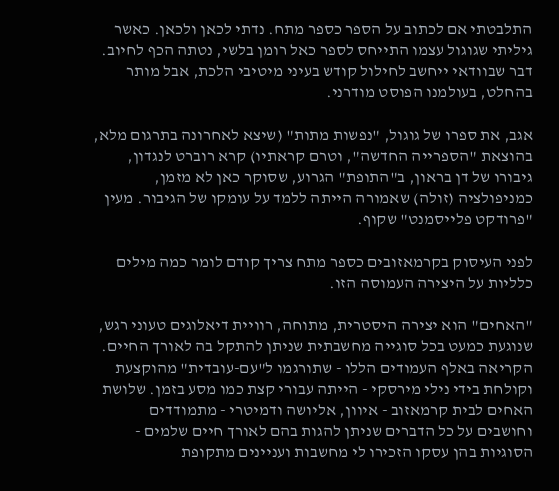התלבטתי אם לכתוב על הספר כספר מתח. נדתי לכאן ולכאן. כאשר גיליתי שגוגול עצמו התייחס לספר כאל רומן בלשי, נטתה הכף לחיוב. דבר שבוודאי ייחשב לחילול קודש בעיני מיטיבי הלכת, אבל מותר בהחלט, בעולמנו הפוסט מודרני.

אגב, את ספרו של גוגול, "נפשות מתות" (שיצא לאחרונה בתרגום מלא, בהוצאת "הספרייה החדשה", וטרם קראתיו) קרא רוברט לנגדון, גיבורו של דן בראון, ב"התופת" הגרוע, שסוקר כאן לא מזמן, כמניפולציה (זולה) שאמורה הייתה ללמד על עומקו של הגיבור. מעין "פרודקט פלייסמנט" שקוף.

לפני העיסוק בקרמאזובים כספר מתח צריך קודם לומר כמה מילים כלליות על היצירה העמוסה הזו.

"האחים" הוא יצירה היסטרית, מתוחה, רוויית דיאלוגים טעוני רגש, שנוגעת כמעט בכל סוגייה מחשבתית שניתן להתקל בה לאורך החיים.
הקריאה באלף העמודים הללו - שתורגמו ל"עם-עובדית" מהוקצעת וקולחת בידי נילי מירסקי - הייתה עבורי קצת כמו מסע בזמן. שלושת האחים לבית קרמאזוב - איוון, אליושה ודמיטרי - מתמודדים וחושבים על כל הדברים שניתן להגות בהם לאורך חיים שלמים - הסוגיות בהן עסקו הזכירו לי מחשבות ועניינים מתקופת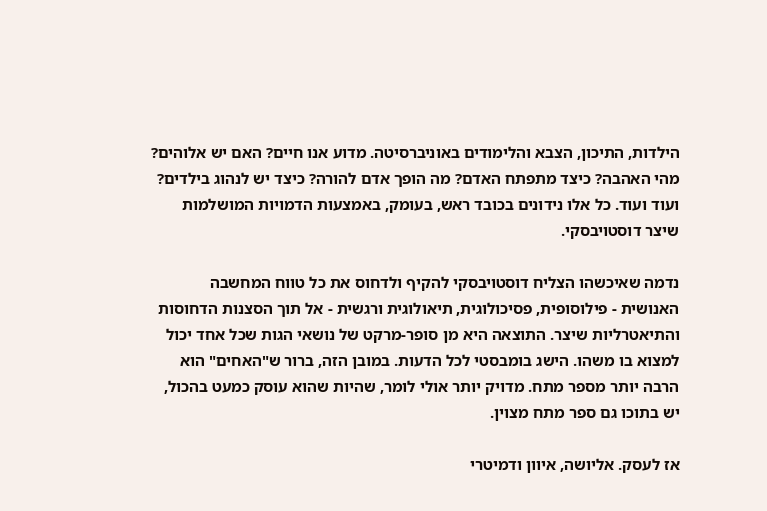הילדות, התיכון, הצבא והלימודים באוניברסיטה. מדוע אנו חיים? האם יש אלוהים? מהי האהבה? כיצד מתפתח האדם? מה הופך אדם להורה? כיצד יש לנהוג בילדים? ועוד ועוד. כל אלו נידונים בכובד ראש, בעומק, באמצעות הדמויות המושלמות שיצר דוסטויבסקי.

נדמה שאיכשהו הצליח דוסטויבסקי להקיף ולדחוס את כל טווח המחשבה האנושית - פילוסופית, פסיכולוגית, תיאולוגית ורגשית - אל תוך הסצנות הדחוסות והתיאטרליות שיצר. התוצאה היא מן סופר-מרקט של נושאי הגות שכל אחד יכול למצוא בו משהו. הישג בומבסטי לכל הדעות. במובן הזה, ברור ש"האחים" הוא הרבה יותר מספר מתח. מדויק יותר אולי לומר, שהיות שהוא עוסק כמעט בהכול, יש בתוכו גם ספר מתח מצוין.

אז לעסק. אליושה, איוון ודמיטרי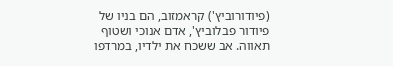(פיודורוביץ') קראמזוב, הם בניו של פיודור פבלוביץ', אדם אנוכי ושטוף תאווה. אב ששכח את ילדיו, במרדפו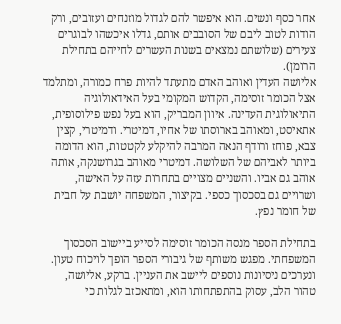אחר כסף ונשים. הוא איפשר להם לגדול מוזנחים ועזובים, ורק הודות לטוב ליבם של הסובבים אותם, גדלו איכשהו לבוגרים צעירים (שלושתם נמצאים בשנות העשרים לחייהם בתחילת הרומן).
אליושה העדין ואוהב האדם מתעתד להיות פרח כמורה, ומתלמד אצל הכומר זוסימה, הקדוש המקומי בעל האידאולוגיה התיאולוגית העדינה. איוון המבריק, הוא בעל נפש פילוסופית, אתאיסט, ומאוהב בארוסתו של אחיו, דמיטרי. ודמיטרי, קצין צבא, פוחז ורודף הנאה המרבה להיקלע לקטטות, הוא הדומה ביותר לאביהם של השלושה. דמיטרי מאוהב בגרושנקה, אותה אוהב גם אביו. והשניים מצויים בתחרות עזה על האישה, ושרויים גם בסכסוך כספי. בקיצור, המשפחה יושבת על חבית של חומר נפץ.

בתחילת הספר מנסה הכומר זוסימה לסייע ביישוב הסכסוך המשפחתי. מפגש משותף של גיבורי הספר הופך לויכוח טעון. ונערכים ניסיונות נוספים ליישב את העניין. ברקע, אליושה, טהור הלב, עסוק בהתפתחותו הוא, ומתאכזב לגלות כי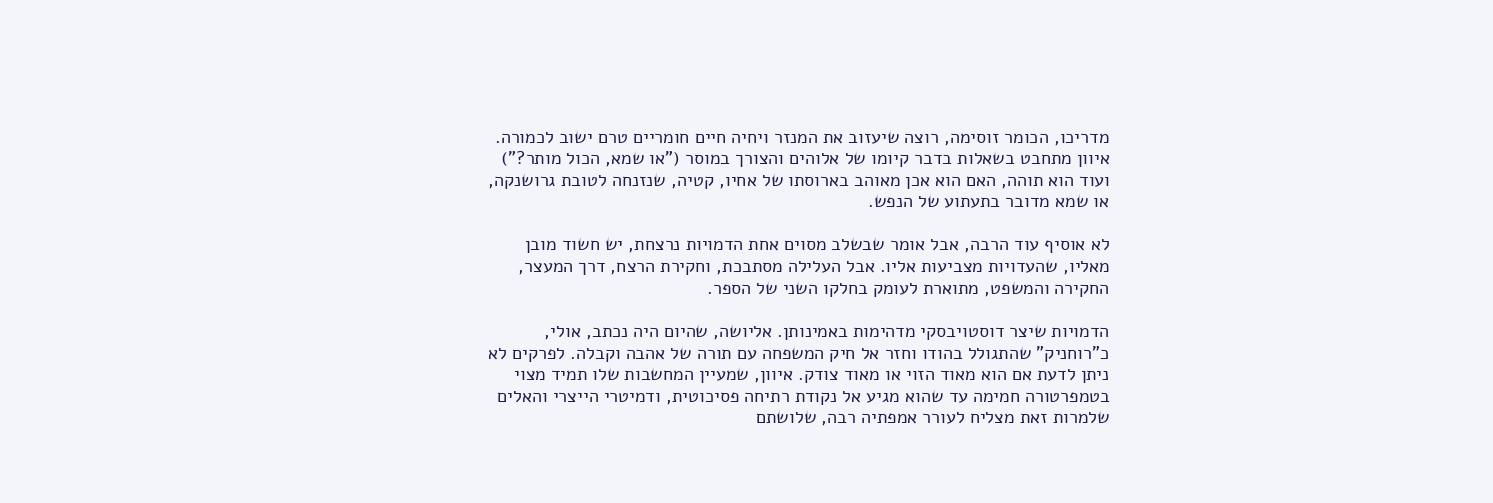מדריכו, הכומר זוסימה, רוצה שיעזוב את המנזר ויחיה חיים חומריים טרם ישוב לכמורה. איוון מתחבט בשאלות בדבר קיומו של אלוהים והצורך במוסר ("או שמא, הכול מותר?") ועוד הוא תוהה, האם הוא אכן מאוהב בארוסתו של אחיו, קטיה, שנזנחה לטובת גרושנקה, או שמא מדובר בתעתוע של הנפש.

לא אוסיף עוד הרבה, אבל אומר שבשלב מסוים אחת הדמויות נרצחת, יש חשוד מובן מאליו, שהעדויות מצביעות אליו. אבל העלילה מסתבכת, וחקירת הרצח, דרך המעצר, החקירה והמשפט, מתוארת לעומק בחלקו השני של הספר.

הדמויות שיצר דוסטויבסקי מדהימות באמינותן. אליושה, שהיום היה נכתב, אולי, כ"רוחניק" שהתגולל בהודו וחזר אל חיק המשפחה עם תורה של אהבה וקבלה. לפרקים לא ניתן לדעת אם הוא מאוד הזוי או מאוד צודק. איוון, שמעיין המחשבות שלו תמיד מצוי בטמפרטורה חמימה עד שהוא מגיע אל נקודת רתיחה פסיכוטית, ודמיטרי הייצרי והאלים שלמרות זאת מצליח לעורר אמפתיה רבה, שלושתם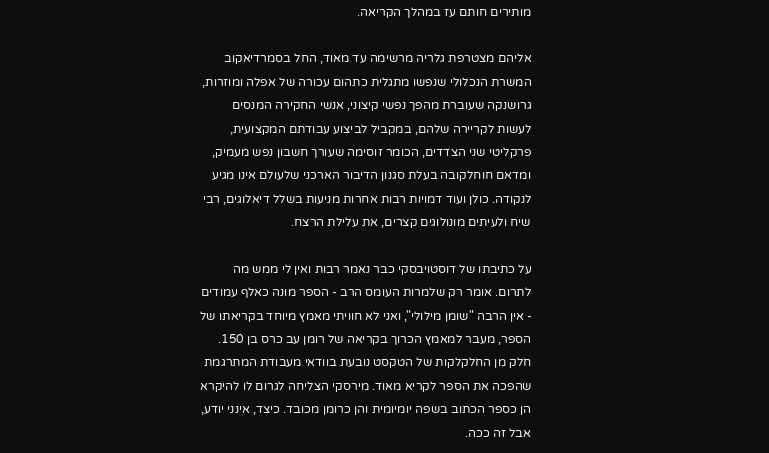מותירים חותם עז במהלך הקריאה.

אליהם מצטרפת גלריה מרשימה עד מאוד, החל בסמרדיאקוב המשרת הנכלולי שנפשו מתגלית כתהום עכורה של אפלה ומוזרות, גרושנקה שעוברת מהפך נפשי קיצוני, אנשי החקירה המנסים לעשות לקריירה שלהם, במקביל לביצוע עבודתם המקצועית, פרקליטי שני הצדדים, הכומר זוסימה שעורך חשבון נפש מעמיק, ומדאם חוחלקובה בעלת סגנון הדיבור הארכני שלעולם אינו מגיע לנקודה. כולן ועוד דמויות רבות אחרות מניעות בשלל דיאלוגים, רבי שיח ולעיתים מונולוגים קצרים, את עלילת הרצח.

על כתיבתו של דוסטויבסקי כבר נאמר רבות ואין לי ממש מה לתרום. אומר רק שלמרות העומס הרב - הספר מונה כאלף עמודים - אין הרבה "שומן מילולי", ואני לא חוויתי מאמץ מיוחד בקריאתו של הספר, מעבר למאמץ הכרוך בקריאה של רומן עב כרס בן 150. חלק מן החלקלקות של הטקסט נובעת בוודאי מעבודת המתרגמת שהפכה את הספר לקריא מאוד. מירסקי הצליחה לגרום לו להיקרא הן כספר הכתוב בשפה יומיומית והן כרומן מכובד. כיצד, אינני יודע, אבל זה ככה.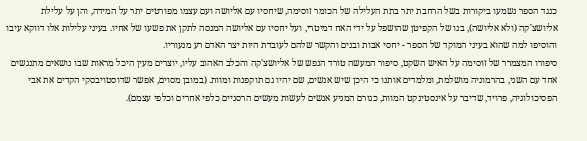כנגד הספר נשמעו ביקורות בשל הרחבת יתר בתת העלילה של הכומר זוסימה, שיחסיו עם אליושה ועם עצמו מפורטים יתר על המידה, והן על עלילת אליושצ'קה (ולא אליושה), בנו של הקפיטן שהושפל על ידי האח דמיטרי, ועל יחסיו עם אליושה המנסה לתקן את פשעו של אחיו. בעיני עלילות אלו דווקא עיבו והוסיפו למה שהוא בעיני המוקד של הספר - יחסי אבות ובנים והקשר שלהם לעובדת היות יצר האדם רע מנעוריו.
סיפורו המצמרר של זוסימה על האיש השקט, סיפור המעשה טורד הנפש של אליושצ'קה והכלב האהוב עליו, יוצרים מעין היכל מראות שבו נושאים מתנגשים אחד עם השני, בהרמוניה מושלמת, ומלמדים אותנו כי היכן שיש אנשים, שם יהיו גם תוקפנות ומוות. (במובן מסוים, אפשר שדוסטויבסקי הקדים את אבי הפסיכולוגיה, פרויד, שדיבר על אינסטינקט המוות, כגורם המניע אנשים לעשות מעשים הרסניים כלפי אחרים וכלפי עצמם).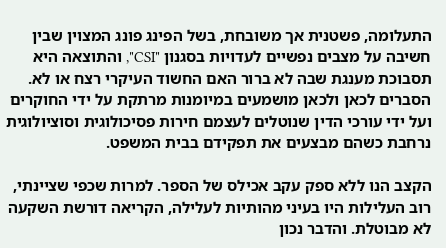התעלומה, פשטנית אך משובחת, בשל הפינג פונג המצוין שבין חשיבה על מצבים נפשיים לעדויות בסגנון "CSI", והתוצאה היא תסבוכת מענגת שבה לא ברור האם החשוד העיקרי רצח או לא. הסברים לכאן ולכאן מושמעים במיומנות מרתקת על ידי החוקרים ועל ידי עורכי הדין שנוטלים לעצמם חירות פסיכולוגית וסוציולוגית נרחבת כשהם מבצעים את תפקידם בבית המשפט.

הקצב הנו ללא ספק עקב אכילס של הספר. למרות שכפי שציינתי, רוב העלילות היו בעיני מהותיות לעלילה, הקריאה דורשת השקעה לא מבוטלת. והדבר נכון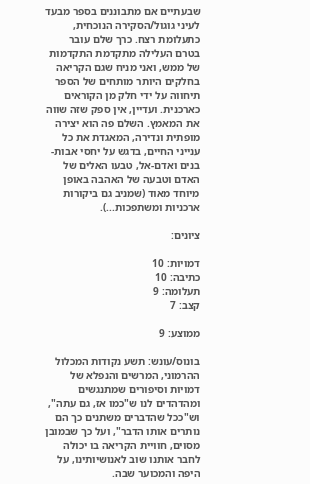שבעתיים אם מתבוננים בספר מבעד לעיני גוגול/הסקירה הנוכחית, כתעלומת רצח. כרך שלם עובר בטרם העלילה מתקדמת התקדמות של ממש, ואני מניח שגם הקריאה בחלקים היותר מותחים של הספר תיחווה על ידי חלק מן הקוראים כארכנית. ועדיין, אין ספק שזה שווה את המאמץ. השלם פה הוא יצירה מופתית ונדירה, המאגדת את כל ענייני החיים, בדגש על יחסי אבות-בנים ואדם-אל, טבעו האלים של האדם וטבעה של האהבה באופן מיוחד מאוד (שמניב גם ביקורות ארכניות ומשתפכות...).

ציונים:

דמויות: 10
כתיבה: 10
תעלומה: 9
קצב: 7

ממוצע: 9

בונוס/עונש: תשע נקודות המכלול ההרמוני, המרשים והנפלא של דמויות וסיפורים שמתנגשים ומהדהדים לנו ש"כמו אז, גם עתה", וש"ככל שהדברים משתנים כך הם נותרים אותו הדבר", ועל כך שבמובן מסוים, חוויית הקריאה בו יכולה לחבר אותנו שוב לאנושיותינו, על היפה והמכוער שבה.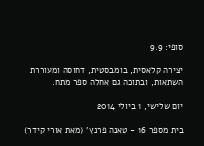סופי: 9.9

יצירה קלאסית, בומבסטית, דחוסה ומעוררת השתאות, ובתוכה גם אחלה ספר מתח.

יום שלישי, 1 ביולי 2014

בית מספר 16 - טאנה פרנץ' (מאת אורי קידר)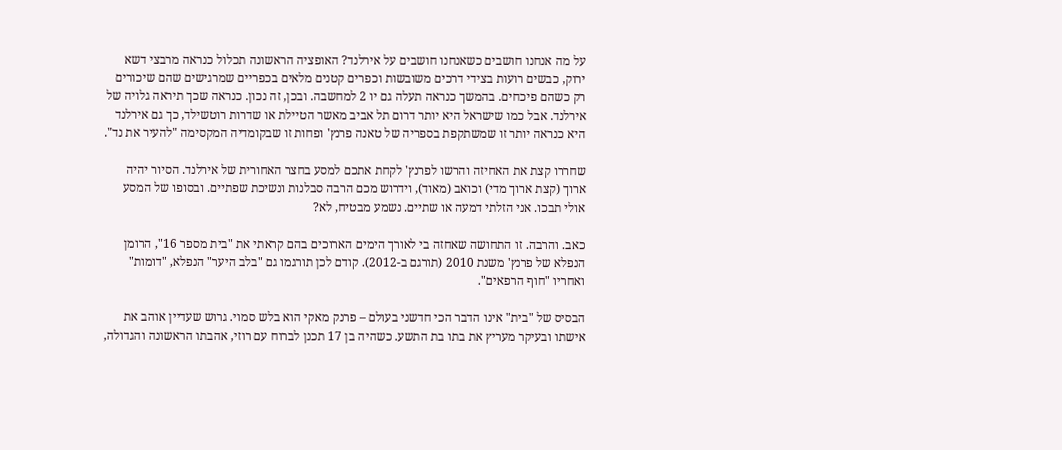על מה אנחנו חושבים כשאנחנו חושבים על אירלנד? האופציה הראשונה תכלול כנראה מרבצי דשא ירוק, כבשים רועות בצידי דרכים משובשות וכפרים קטנים מלאים בכפריים שמרגישים שהם שיכורים רק כשהם פיכחים. בהמשך כנראה תעלה גם יו 2 למחשבה. ובכן, זה נכון. כנראה שכך תיראה גלויה של אירלנד. אבל כמו שישראל היא יותר דרום תל אביב מאשר הטיילת או שדרות רוטשילד, כך גם אירלנד היא כנראה יותר זו שמשתקפת בספריה של טאנה פרנץ' ופחות זו שבקומדיה המקסימה "להעיר את נד".

שחררו קצת את האחיזה והרשו לפרנץ' לקחת אתכם למסע בחצר האחורית של אירלנד. הסיור יהיה ארוך (קצת ארוך מדי) וכואב (מאוד), וידרוש מכם הרבה סבלנות ונשיכת שפתיים. ובסופו של המסע אולי תבכו. אני הזלתי דמעה או שתיים. נשמע מבטיח, לא?

כאב. והרבה. זו התחושה שאחזה בי לאורך הימים הארוכים בהם קראתי את "בית מספר 16", הרומן הנפלא של פרנץ' משנת 2010 (תורגם ב-2012). קודם לכן תורגמו גם "בלב היער" הנפלא, "דומות" ואחריו "חוף הרפאים".

הבסיס של "בית" אינו הדבר הכי חדשני בעולם – פרנק מאקי הוא בלש סמוי. גרוש שעדיין אוהב את אישתו ובעיקר מעריץ את בתו בת התשע. כשהיה בן 17 תכנן לברוח עם רוזי, אהבתו הראשונה והגדולה,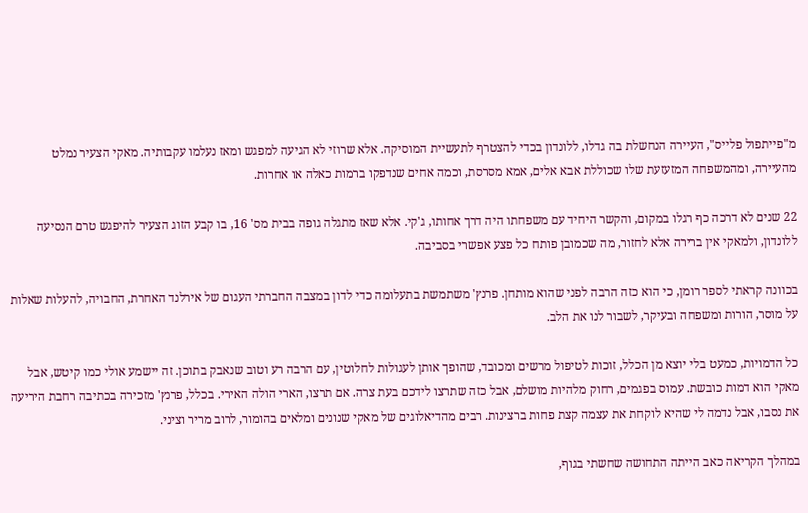מ"פייתפול פלייס", העיירה הנחשלת בה גדלו, ללונדון בכדי להצטרף לתעשיית המוסיקה. אלא שרוזי לא הגיעה למפגש ומאז נעלמו עקבותיה. מאקי הצעיר נמלט מהעיירה, ומהמשפחה המזעזעת שלו שכוללת אבא אלים, אמא מסרסת, וכמה אחים שנדפקו ברמות כאלה או אחרות.

22 שנים לא דרכה כף רגלו במקום, והקשר היחיד עם משפחתו היה דרך אחותו, ג'קי. אלא שאז מתגלה גופה בבית מס' 16, בו קבע הזוג הצעיר להיפגש טרם הנסיעה ללונדון, ולמאקי אין ברירה אלא לחזור, מה שכמובן פותח כל פצע אפשרי בסביבה.

בכוונה קראתי לספר רומן, כי הוא כזה הרבה לפני שהוא מותחן. פרנץ' משתמשת בתעלומה כדי לדון במצבה החברתי העגום של אירלנד האחרת, החבויה, להעלות שאלות על מוסר, הורות ומשפחה ובעיקר, לשבור לנו את הלב.

כל הדמויות, כמעט בלי יוצא מן הכלל, זוכות לטיפול מרשים ומכובד, שהופך אותן לעגולות לחלוטין, עם הרבה רע וטוב שנאבק בתוכן. זה יישמע אולי כמו קיטש, אבל מאקי הוא דמות כובשת. עמוס בפגמים, רחוק מלהיות מושלם, אבל כזה שתרצו לידכם בעת צרה. אם תרצו, הארי הולה האירי. בכלל, פרנץ' מזכירה בכתיבה רחבת היריעה את נסבו, אבל נדמה לי שהיא לוקחת את עצמה קצת פחות ברצינות. רבים מהדיאלוגים של מאקי שנונים ומלאים בהומור, לרוב מריר וציני.

במהלך הקריאה כאב הייתה התחושה שחשתי בגוף,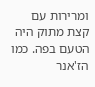ומרירות עם קצת מתוק היה הטעם בפה. כמו הז'אנר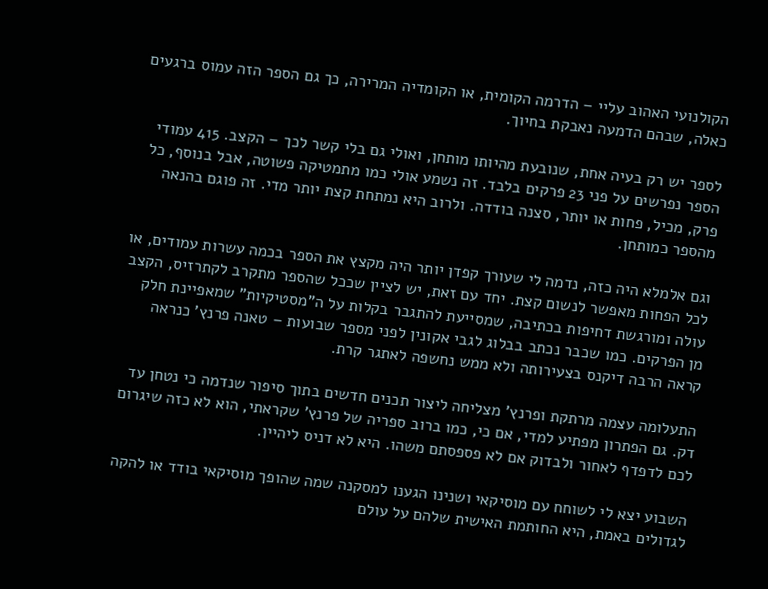הקולנועי האהוב עליי – הדרמה הקומית, או הקומדיה המרירה, כך גם הספר הזה עמוס ברגעים כאלה, שבהם הדמעה נאבקת בחיוך.

לספר יש רק בעיה אחת, שנובעת מהיותו מותחן, ואולי גם בלי קשר לכך – הקצב. 415 עמודי הספר נפרשים על פני 23 פרקים בלבד. זה נשמע אולי כמו מתמטיקה פשוטה, אבל בנוסף, כל פרק, מכיל, פחות או יותר, סצנה בודדה. ולרוב היא נמתחת קצת יותר מדי. זה פוגם בהנאה מהספר כמותחן.

וגם אלמלא היה כזה, נדמה לי שעורך קפדן יותר היה מקצץ את הספר בכמה עשרות עמודים, או לכל הפחות מאפשר לנשום קצת. יחד עם זאת, יש לציין שככל שהספר מתקרב לקתרזיס, הקצב עולה ומורגשת דחיפות בכתיבה, שמסייעת להתגבר בקלות על ה"מסטיקיות" שמאפיינת חלק מן הפרקים. כמו שכבר נכתב בבלוג לגבי אקונין לפני מספר שבועות – טאנה פרנץ' כנראה קראה הרבה דיקנס בצעירותה ולא ממש נחשפה לאתגר קרת.

התעלומה עצמה מרתקת ופרנץ' מצליחה ליצור תכנים חדשים בתוך סיפור שנדמה כי נטחן עד דק. גם הפתרון מפתיע למדי, אם כי, כמו ברוב ספריה של פרנץ' שקראתי, הוא לא כזה שיגרום לכם לדפדף לאחור ולבדוק אם לא פספסתם משהו. היא לא דניס ליהיין.

השבוע יצא לי לשוחח עם מוסיקאי ושנינו הגענו למסקנה שמה שהופך מוסיקאי בודד או להקה לגדולים באמת, היא החותמת האישית שלהם על עולם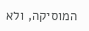המוסיקה, ולא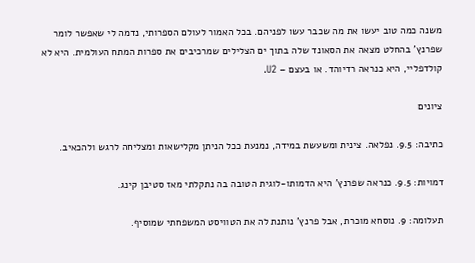משנה כמה טוב יעשו את מה שכבר עשו לפניהם. בכל האמור לעולם הספרותי, נדמה לי שאפשר לומר שפרנץ' בהחלט מצאה את הסאונד שלה בתוך ים הצלילים שמרכיבים את ספרות המתח העולמית. היא לא קולדפליי, היא כנראה רדיוהד. או בעצם – U2.

ציונים

כתיבה: 9.5. נפלאה. צינית ומשעשת במידה, נמנעת ככל הניתן מקלישאות ומצליחה לרגש ולהכאיב.

דמויות: 9.5. כנראה שפרנץ' היא הדמותו-לוגית הטובה בה נתקלתי מאז סטיבן קינג.

תעלומה: 9. נוסחא מוכרת, אבל פרנץ' נותנת לה את הטוויסט המשפחתי שמוסיף.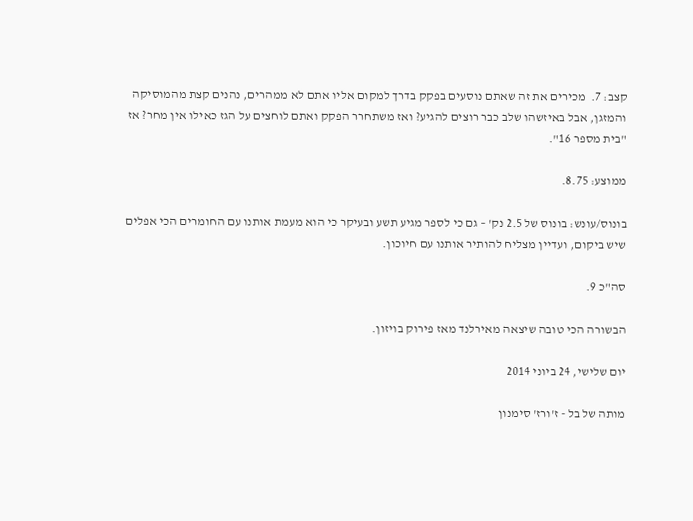קצב: 7.  מכירים את זה שאתם נוסעים בפקק בדרך למקום אליו אתם לא ממהרים, נהנים קצת מהמוסיקה והמזגן, אבל באיזשהו שלב כבר רוצים להגיע? ואז משתחרר הפקק ואתם לוחצים על הגז כאילו אין מחר? אז "בית מספר 16".

ממוצע: 8.75.

בונוס/עונש: בונוס של 2.5 נק' – גם כי לספר מגיע תשע ובעיקר כי הוא מעמת אותנו עם החומרים הכי אפלים שיש ביקום, ועדיין מצליח להותיר אותנו עם חיוכון.

סה"כ 9.

הבשורה הכי טובה שיצאה מאירלנד מאז פירוק בויזון.

יום שלישי, 24 ביוני 2014

מותה של בל - ז'ורז' סימנון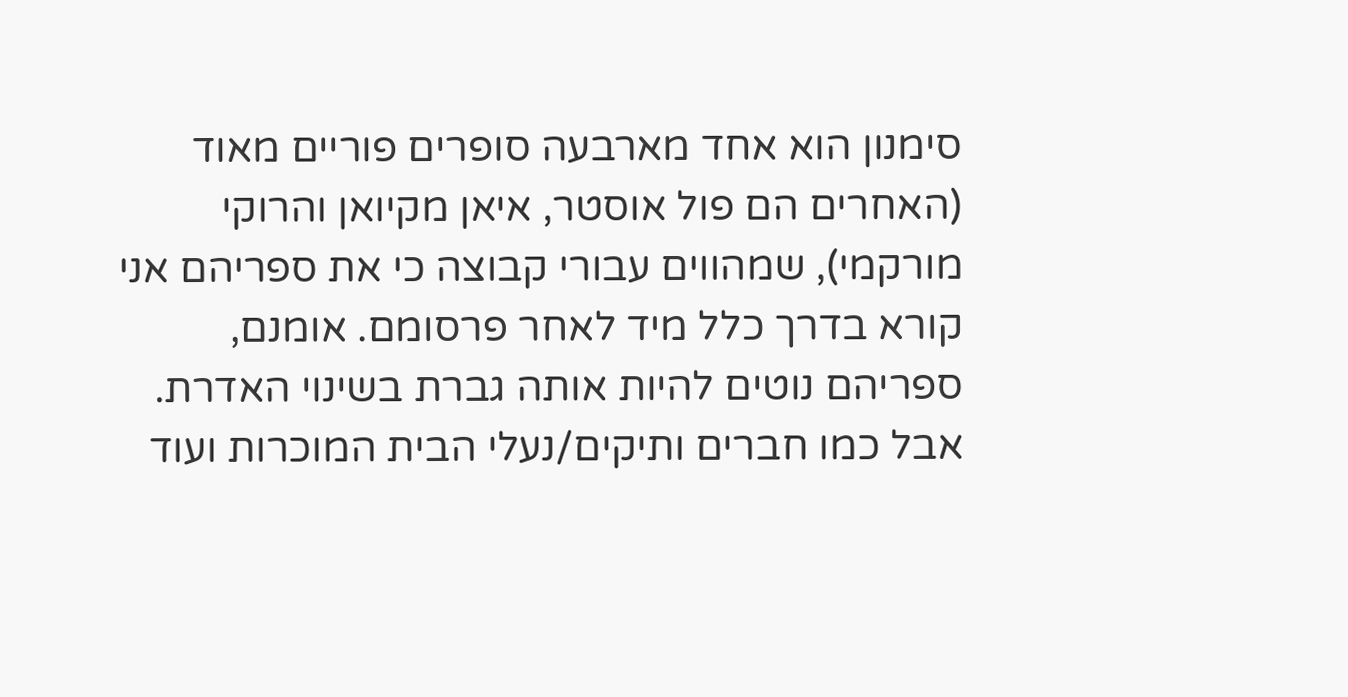סימנון הוא אחד מארבעה סופרים פוריים מאוד (האחרים הם פול אוסטר, איאן מקיואן והרוקי מורקמי), שמהווים עבורי קבוצה כי את ספריהם אני קורא בדרך כלל מיד לאחר פרסומם. אומנם, ספריהם נוטים להיות אותה גברת בשינוי האדרת. אבל כמו חברים ותיקים/נעלי הבית המוכרות ועוד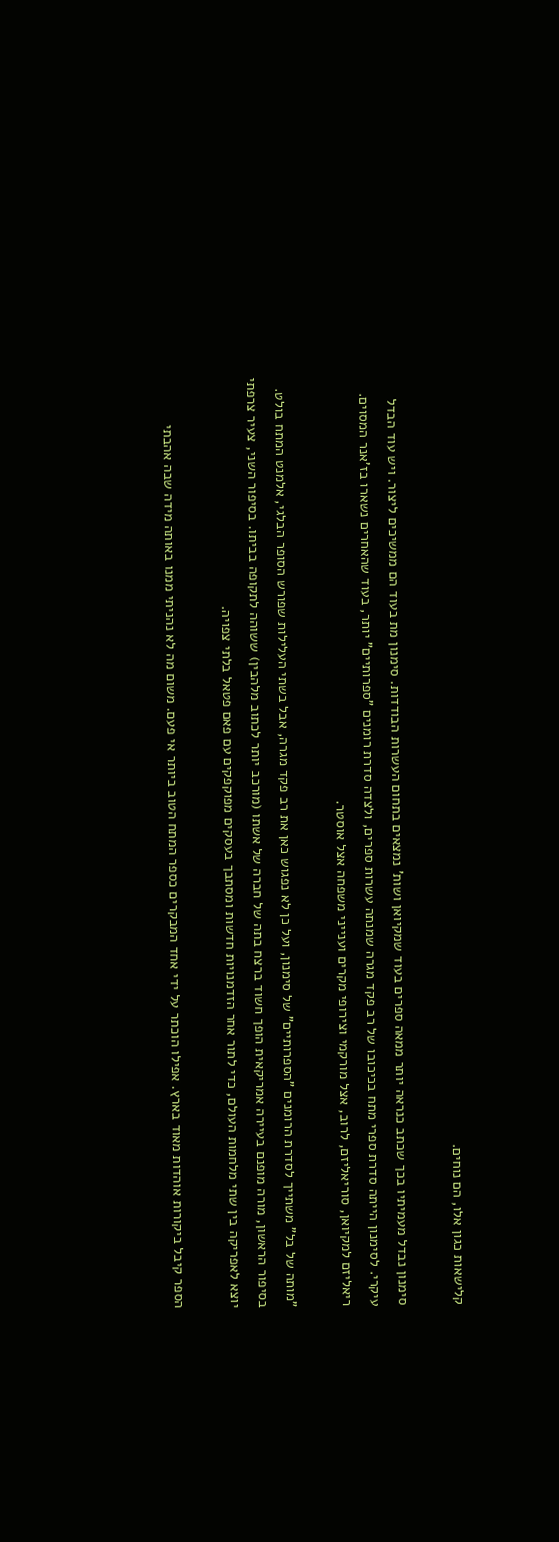קלישאות כגון אלו, הם נוחים.

סימנון נבדל מעמיתיו בכך שכתב כנראה יותר ממאה ספרים בעוד שמקיואן ושות' נמצאים בתחום העשרות הבודדות. סימנון מת בעוד הם ממשיכים ליצור. ויש עוד הבדל עיקרי. לסימנון הייתה סדרת ספרי מתח בכיכובו של רב פקד מגרה שמנתה עשרות ספרים, ולצדה סדרת רומנים "ספרותיים" יותר, בעוד שהאחרים נשארו בז'אנר המסוים. ריאליזם למקיואן, סוריאליזם, לרוב, אצל מורקמי וצירופי מקרים וענייני משפחה אצל אוסטר.

"מותה של בל" משתייך לסדרת הרומנים "הספרותיים" של סימנון, ועל כן לא נפגוש כאן את רב פקד מגרה, אבל בשתי העלילות שפורש הסופר הבלגי, אלמנט המתח בולט.
בסיפור הראשון, מורה מופנם בעיירה אמריקאית הופך חשוד ברצח בתה של חברה של אשתו (מורכב יותר לכתוב מלהבין) ששוהה לתקופה בביתו. בסיפור השני, צעיר צרפתי יוצא לאפריקה בין שתי מלחמות העולם, כדי לתור אחר הזדמנויות חדשות ומסתבך בעסקים מפוקפקים עם פאם פטאל בלתי צפויה.

הספר קיבל ביקורות אוהדות מאוד בארץ. אפילו הוכתר על ידי אחד המבקרים כספר המתח הטוב ביותר אי פעם. משום מה לא נהניתי ממנו באותה מידה שבה אהבתי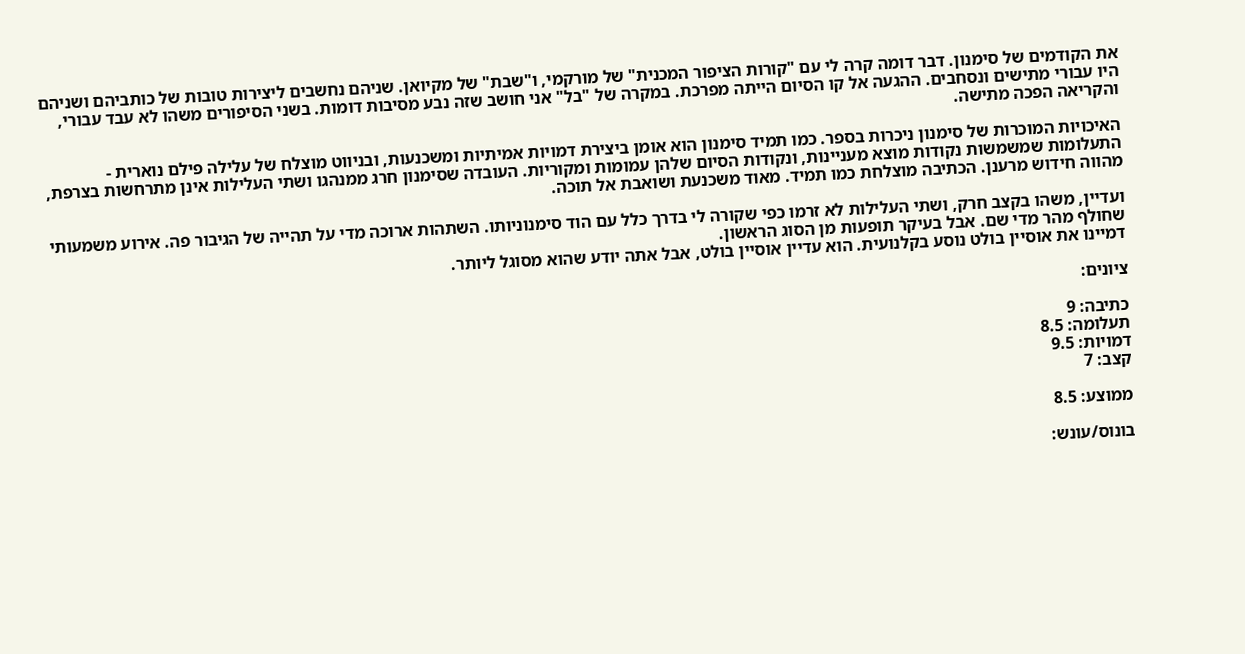את הקודמים של סימנון. דבר דומה קרה לי עם "קורות הציפור המכנית" של מורקמי, ו"שבת" של מקיואן. שניהם נחשבים ליצירות טובות של כותביהם ושניהם היו עבורי מתישים ונסחבים. ההגעה אל קו הסיום הייתה מפרכת. במקרה של "בל" אני חושב שזה נבע מסיבות דומות. בשני הסיפורים משהו לא עבד עבורי, והקריאה הפכה מתישה.

האיכויות המוכרות של סימנון ניכרות בספר. כמו תמיד סימנון הוא אומן ביצירת דמויות אמיתיות ומשכנעות, ובניווט מוצלח של עלילה פילם נוארית - התעלומות שמשמשות נקודות מוצא מעניינות, ונקודות הסיום שלהן עמומות ומקוריות. העובדה שסימנון חרג ממנהגו ושתי העלילות אינן מתרחשות בצרפת, מהווה חידוש מרענן. הכתיבה מוצלחת כמו תמיד. מאוד משכנעת ושואבת אל תוכה.

ועדיין, משהו בקצב חרק, ושתי העלילות לא זרמו כפי שקורה לי בדרך כלל עם הוד סימנוניותו. השתהות ארוכה מדי על תהייה של הגיבור פה. אירוע משמעותי שחולף מהר מדי שם. אבל בעיקר תופעות מן הסוג הראשון.
דמיינו את אוסיין בולט נוסע בקלנועית. הוא עדיין אוסיין בולט, אבל אתה יודע שהוא מסוגל ליותר.

ציונים:

כתיבה: 9
תעלומה: 8.5
דמויות: 9.5
קצב: 7

ממוצע: 8.5

בונוס/עונש: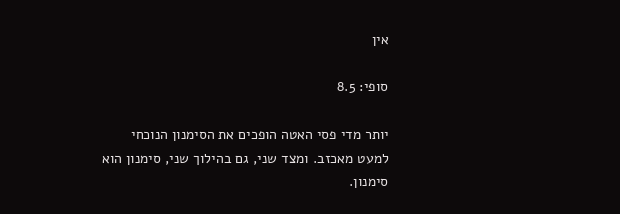אין

סופי: 8.5

יותר מדי פסי האטה הופכים את הסימנון הנוכחי למעט מאכזב. ומצד שני, גם בהילוך שני, סימנון הוא סימנון.